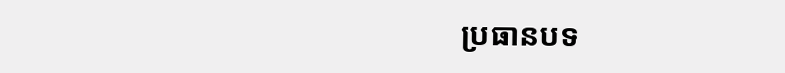ប្រធានបទ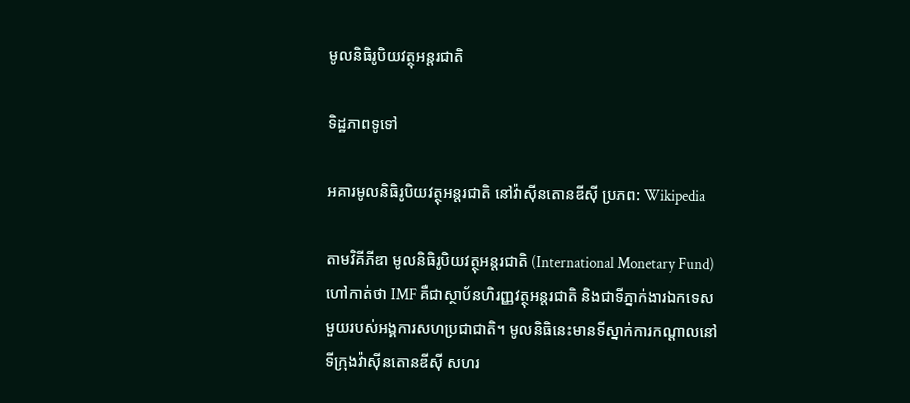មូលនិធិរូបិយវត្ថុអន្តរជាតិ

ទិដ្ឋភាពទូទៅ

អគារមូលនិធិរូបិយវត្ថុអន្តរជាតិ នៅវ៉ាស៊ីនតោនឌីស៊ី ប្រភព: Wikipedia

តាមវិគីភីឌា មូលនិធិរូបិយវត្ថុអន្តរជាតិ (International Monetary Fund) ហៅកាត់ថា IMF គឺជាស្ថាប័នហិរញ្ញវត្ថុអន្តរជាតិ និងជាទីភ្នាក់ងារឯកទេសមួយរបស់អង្គការសហប្រជាជាតិ។ មូលនិធិនេះមានទីស្នាក់ការកណ្តាលនៅទីក្រុងវ៉ាស៊ីនតោនឌីស៊ី សហរ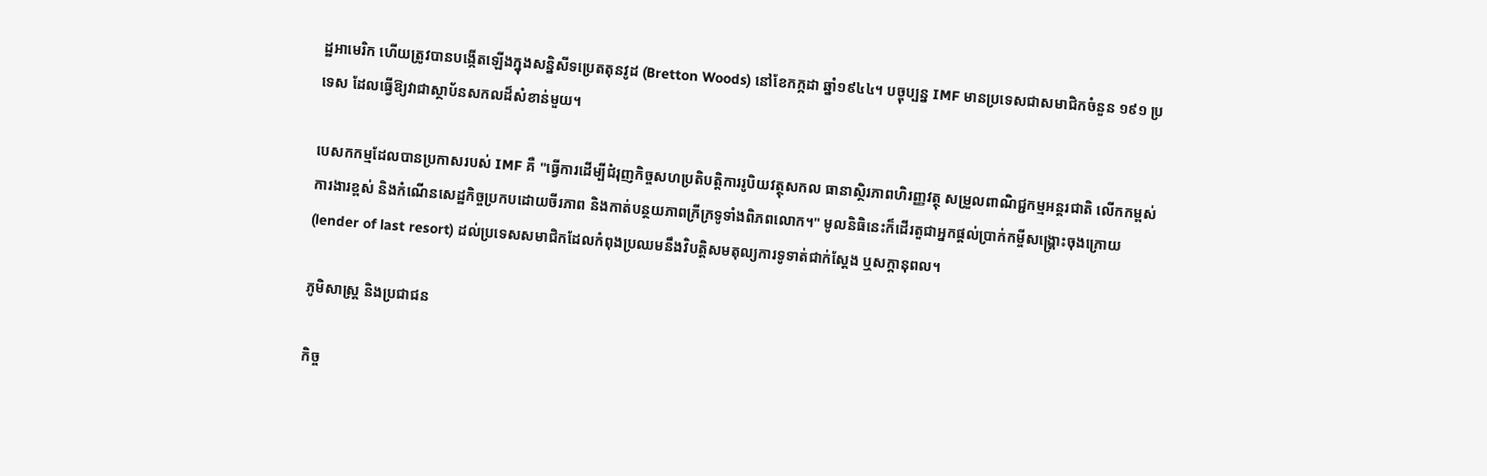ដ្ឋអាមេរិក ហើយត្រូវបានបង្កើតឡើងក្នុងសន្និសីទប្រេតតុនវូដ (Bretton Woods) នៅខែកក្កដា ឆ្នាំ១៩៤៤។ បច្ចុប្បន្ន IMF មានប្រទេសជាសមាជិកចំនួន ១៩១ ប្រទេស ដែលធ្វើឱ្យវាជាស្ថាប័នសកលដ៏សំខាន់មួយ។

បេសកកម្មដែលបានប្រកាសរបស់ IMF គឺ "ធ្វើការដើម្បីជំរុញកិច្ចសហប្រតិបត្តិការរូបិយវត្ថុសកល ធានាស្ថិរភាពហិរញ្ញវត្ថុ សម្រួលពាណិជ្ជកម្មអន្តរជាតិ លើកកម្ពស់ការងារខ្ពស់ និងកំណើនសេដ្ឋកិច្ចប្រកបដោយចីរភាព និងកាត់បន្ថយភាពក្រីក្រទូទាំងពិភពលោក។" មូលនិធិនេះក៏ដើរតួជាអ្នកផ្តល់ប្រាក់កម្ចីសង្គ្រោះចុងក្រោយ (lender of last resort) ដល់ប្រទេសសមាជិកដែលកំពុងប្រឈមនឹងវិបត្តិសមតុល្យការទូទាត់ជាក់ស្តែង ឬសក្តានុពល។

ភូមិសាស្ត្រ និងប្រជាជន

កិច្ច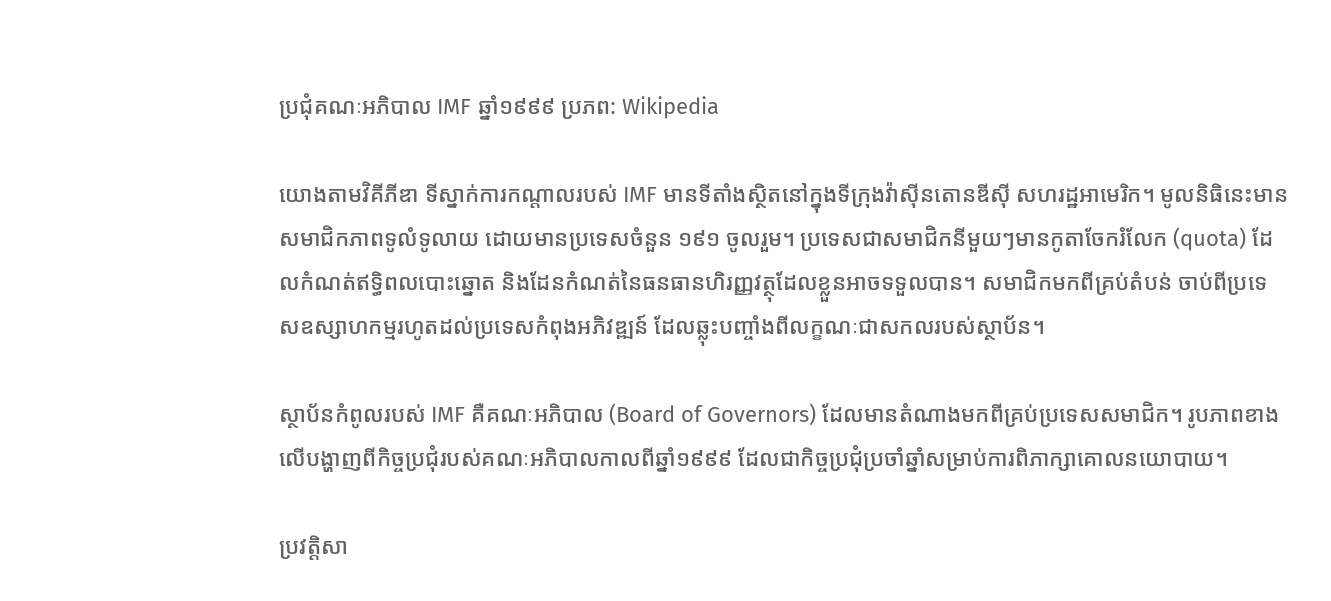ប្រជុំគណៈអភិបាល IMF ឆ្នាំ១៩៩៩ ប្រភព: Wikipedia

យោងតាមវិគីភីឌា ទីស្នាក់ការកណ្តាលរបស់ IMF មានទីតាំងស្ថិតនៅក្នុងទីក្រុងវ៉ាស៊ីនតោនឌីស៊ី សហរដ្ឋអាមេរិក។ មូលនិធិនេះមានសមាជិកភាពទូលំទូលាយ ដោយមានប្រទេសចំនួន ១៩១ ចូលរួម។ ប្រទេសជាសមាជិកនីមួយៗមានកូតាចែករំលែក (quota) ដែលកំណត់ឥទ្ធិពលបោះឆ្នោត និងដែនកំណត់នៃធនធានហិរញ្ញវត្ថុដែលខ្លួនអាចទទួលបាន។ សមាជិកមកពីគ្រប់តំបន់ ចាប់ពីប្រទេសឧស្សាហកម្មរហូតដល់ប្រទេសកំពុងអភិវឌ្ឍន៍ ដែលឆ្លុះបញ្ចាំងពីលក្ខណៈជាសកលរបស់ស្ថាប័ន។

ស្ថាប័នកំពូលរបស់ IMF គឺគណៈអភិបាល (Board of Governors) ដែលមានតំណាងមកពីគ្រប់ប្រទេសសមាជិក។ រូបភាពខាងលើបង្ហាញពីកិច្ចប្រជុំរបស់គណៈអភិបាលកាលពីឆ្នាំ១៩៩៩ ដែលជាកិច្ចប្រជុំប្រចាំឆ្នាំសម្រាប់ការពិភាក្សាគោលនយោបាយ។

ប្រវត្តិសា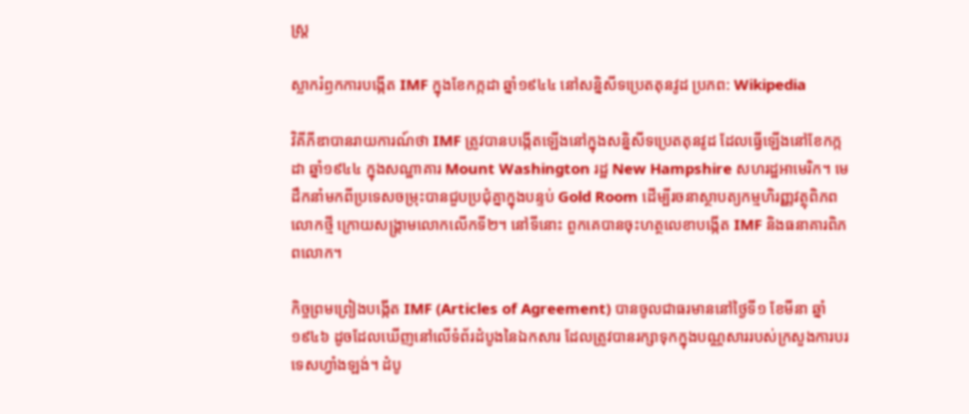ស្ត្រ

ស្លាករំឭកការបង្កើត IMF ក្នុងខែកក្កដា ឆ្នាំ១៩៤៤ នៅសន្និសីទប្រេតតុនវូដ ប្រភព: Wikipedia

វិគីភីឌាបានរាយការណ៍ថា IMF ត្រូវបានបង្កើតឡើងនៅក្នុងសន្និសីទប្រេតតុនវូដ ដែលធ្វើឡើងនៅខែកក្កដា ឆ្នាំ១៩៤៤ ក្នុងសណ្ឋាគារ Mount Washington រដ្ឋ New Hampshire សហរដ្ឋអាមេរិក។ មេដឹកនាំមកពីប្រទេសចម្រុះបានជួបប្រជុំគ្នាក្នុងបន្ទប់ Gold Room ដើម្បីរចនាស្ថាបត្យកម្មហិរញ្ញវត្ថុពិភពលោកថ្មី ក្រោយសង្គ្រាមលោកលើកទី២។ នៅទីនោះ ពួកគេបានចុះហត្ថលេខាបង្កើត IMF និងធនាគារពិភពលោក។

កិច្ចព្រមព្រៀងបង្កើត IMF (Articles of Agreement) បានចូលជាធរមាននៅថ្ងៃទី១ ខែមីនា ឆ្នាំ១៩៤៦ ដូចដែលឃើញនៅលើទំព័រដំបូងនៃឯកសារ ដែលត្រូវបានរក្សាទុកក្នុងបណ្ណសាររបស់ក្រសួងការបរទេសហ្វាំងឡង់។ ដំបូ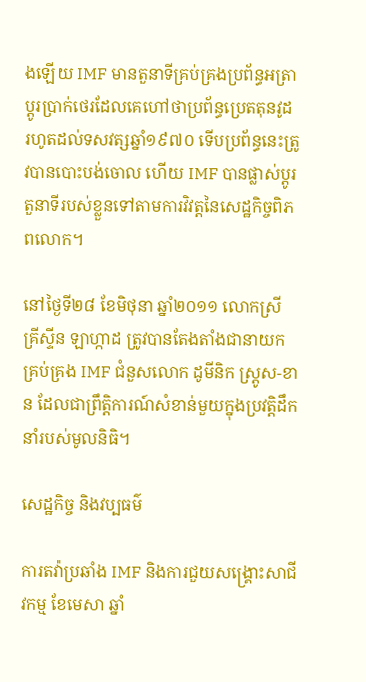ងឡើយ IMF មានតួនាទីគ្រប់គ្រងប្រព័ន្ធអត្រាប្តូរប្រាក់ថេរដែលគេហៅថាប្រព័ន្ធប្រេតតុនវូដ រហូតដល់ទសវត្សឆ្នាំ១៩៧០ ទើបប្រព័ន្ធនេះត្រូវបានបោះបង់ចោល ហើយ IMF បានផ្លាស់ប្តូរតួនាទីរបស់ខ្លួនទៅតាមការវិវត្តនៃសេដ្ឋកិច្ចពិភពលោក។

នៅថ្ងៃទី២៨ ខែមិថុនា ឆ្នាំ២០១១ លោកស្រី គ្រីស្ទីន ឡាហ្កាដ ត្រូវបានតែងតាំងជានាយកគ្រប់គ្រង IMF ជំនួសលោក ដូមីនិក ស្ត្រូស-ខាន ដែលជាព្រឹត្តិការណ៍សំខាន់មួយក្នុងប្រវត្តិដឹកនាំរបស់មូលនិធិ។

សេដ្ឋកិច្ច និងវប្បធម៌

ការតវ៉ាប្រឆាំង IMF និងការជួយសង្គ្រោះសាជីវកម្ម ខែមេសា ឆ្នាំ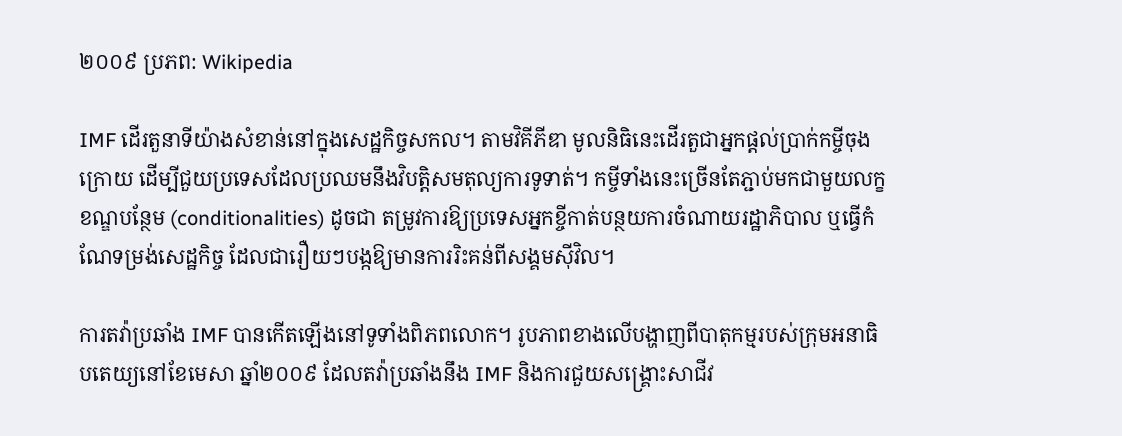២០០៩ ប្រភព: Wikipedia

IMF ដើរតួនាទីយ៉ាងសំខាន់នៅក្នុងសេដ្ឋកិច្ចសកល។ តាមវិគីភីឌា មូលនិធិនេះដើរតួជាអ្នកផ្តល់ប្រាក់កម្ចីចុងក្រោយ ដើម្បីជួយប្រទេសដែលប្រឈមនឹងវិបត្តិសមតុល្យការទូទាត់។ កម្ចីទាំងនេះច្រើនតែភ្ជាប់មកជាមួយលក្ខខណ្ឌបន្ថែម (conditionalities) ដូចជា តម្រូវការឱ្យប្រទេសអ្នកខ្ចីកាត់បន្ថយការចំណាយរដ្ឋាភិបាល ឬធ្វើកំណែទម្រង់សេដ្ឋកិច្ច ដែលជារឿយៗបង្កឱ្យមានការរិះគន់ពីសង្គមស៊ីវិល។

ការតវ៉ាប្រឆាំង IMF បានកើតឡើងនៅទូទាំងពិភពលោក។ រូបភាពខាងលើបង្ហាញពីបាតុកម្មរបស់ក្រុមអនាធិបតេយ្យនៅខែមេសា ឆ្នាំ២០០៩ ដែលតវ៉ាប្រឆាំងនឹង IMF និងការជួយសង្គ្រោះសាជីវ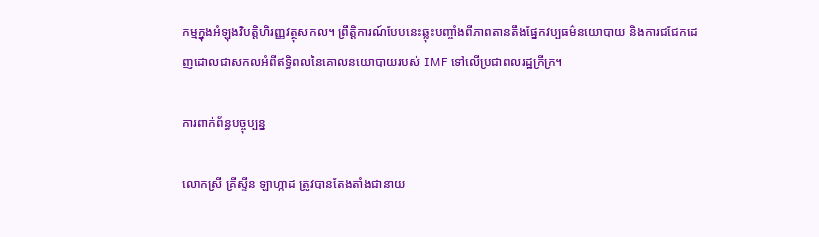កម្មក្នុងអំឡុងវិបត្តិហិរញ្ញវត្ថុសកល។ ព្រឹត្តិការណ៍បែបនេះឆ្លុះបញ្ចាំងពីភាពតានតឹងផ្នែកវប្បធម៌នយោបាយ និងការជជែកដេញដោលជាសកលអំពីឥទ្ធិពលនៃគោលនយោបាយរបស់ IMF ទៅលើប្រជាពលរដ្ឋក្រីក្រ។

ការពាក់ព័ន្ធបច្ចុប្បន្ន

លោកស្រី គ្រីស្ទីន ឡាហ្កាដ ត្រូវបានតែងតាំងជានាយ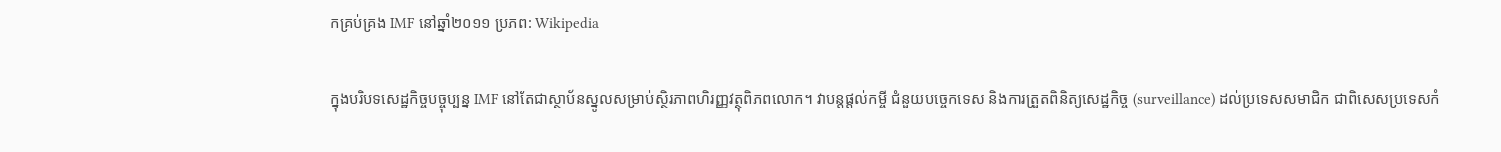កគ្រប់គ្រង IMF នៅឆ្នាំ២០១១ ប្រភព: Wikipedia

ក្នុងបរិបទសេដ្ឋកិច្ចបច្ចុប្បន្ន IMF នៅតែជាស្ថាប័នស្នូលសម្រាប់ស្ថិរភាពហិរញ្ញវត្ថុពិភពលោក។ វាបន្តផ្តល់កម្ចី ជំនួយបច្ចេកទេស និងការត្រួតពិនិត្យសេដ្ឋកិច្ច (surveillance) ដល់ប្រទេសសមាជិក ជាពិសេសប្រទេសកំ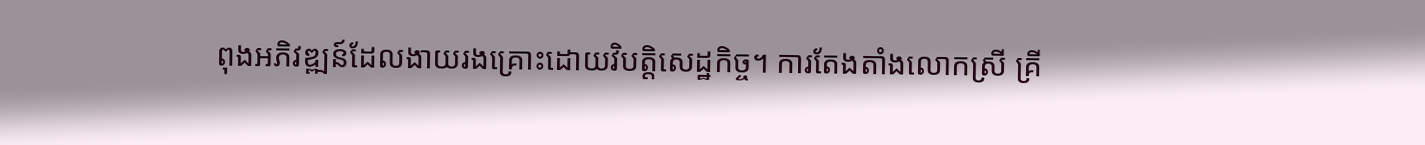ពុងអភិវឌ្ឍន៍ដែលងាយរងគ្រោះដោយវិបត្តិសេដ្ឋកិច្ច។ ការតែងតាំងលោកស្រី គ្រី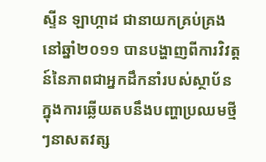ស្ទីន ឡាហ្កាដ ជានាយកគ្រប់គ្រងនៅឆ្នាំ២០១១ បានបង្ហាញពីការវិវត្តន៍នៃភាពជាអ្នកដឹកនាំរបស់ស្ថាប័ន ក្នុងការឆ្លើយតបនឹងបញ្ហាប្រឈមថ្មីៗនាសតវត្ស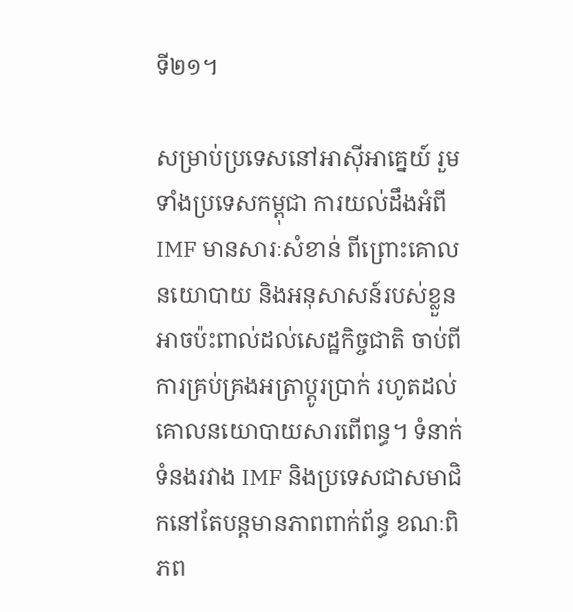ទី២១។

សម្រាប់ប្រទេសនៅអាស៊ីអាគ្នេយ៍ រួមទាំងប្រទេសកម្ពុជា ការយល់ដឹងអំពី IMF មានសារៈសំខាន់ ពីព្រោះគោលនយោបាយ និងអនុសាសន៍របស់ខ្លួនអាចប៉ះពាល់ដល់សេដ្ឋកិច្ចជាតិ ចាប់ពីការគ្រប់គ្រងអត្រាប្តូរប្រាក់ រហូតដល់គោលនយោបាយសារពើពន្ធ។ ទំនាក់ទំនងរវាង IMF និងប្រទេសជាសមាជិកនៅតែបន្តមានភាពពាក់ព័ន្ធ ខណៈពិភព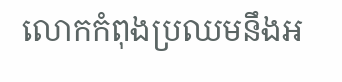លោកកំពុងប្រឈមនឹងអ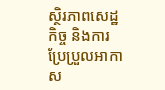ស្ថិរភាពសេដ្ឋកិច្ច និងការប្រែប្រួលអាកាស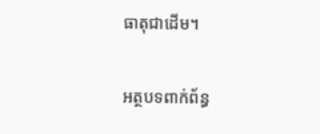ធាតុជាដើម។

អត្ថបទពាក់ព័ន្ធ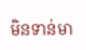មិនទាន់មា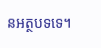នអត្ថបទទេ។